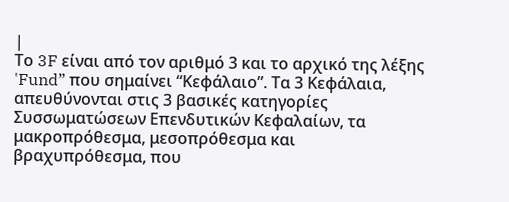|
Το 3F είναι από τον αριθμό 3 και το αρχικό της λέξης 'Fund” που σημαίνει “Κεφάλαιο”. Τα 3 Κεφάλαια, απευθύνονται στις 3 βασικές κατηγορίες Συσσωματώσεων Επενδυτικών Κεφαλαίων, τα μακροπρόθεσμα, μεσοπρόθεσμα και βραχυπρόθεσμα, που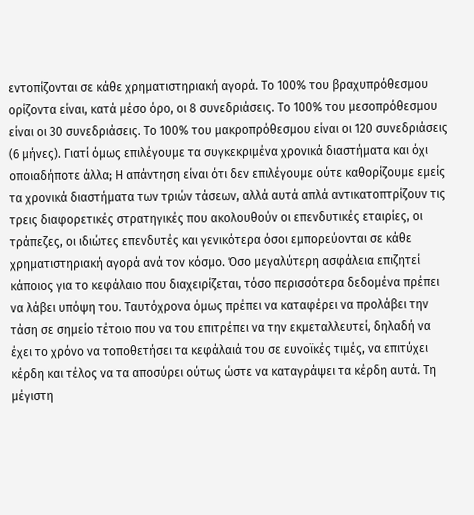εντοπίζονται σε κάθε χρηματιστηριακή αγορά. Το 100% του βραχυπρόθεσμου ορίζοντα είναι, κατά μέσο όρο, οι 8 συνεδριάσεις. Το 100% του μεσοπρόθεσμου είναι οι 30 συνεδριάσεις. Το 100% του μακροπρόθεσμου είναι οι 120 συνεδριάσεις (6 μήνες). Γιατί όμως επιλέγουμε τα συγκεκριμένα χρονικά διαστήματα και όχι οποιαδήποτε άλλα; Η απάντηση είναι ότι δεν επιλέγουμε ούτε καθορίζουμε εμείς τα χρονικά διαστήματα των τριών τάσεων, αλλά αυτά απλά αντικατοπτρίζουν τις τρεις διαφορετικές στρατηγικές που ακολουθούν οι επενδυτικές εταιρίες, οι τράπεζες, οι ιδιώτες επενδυτές και γενικότερα όσοι εμπορεύονται σε κάθε χρηματιστηριακή αγορά ανά τον κόσμο. Όσο μεγαλύτερη ασφάλεια επιζητεί κάποιος για το κεφάλαιο που διαχειρίζεται, τόσο περισσότερα δεδομένα πρέπει να λάβει υπόψη του. Ταυτόχρονα όμως πρέπει να καταφέρει να προλάβει την τάση σε σημείο τέτοιο που να του επιτρέπει να την εκμεταλλευτεί, δηλαδή να έχει το χρόνο να τοποθετήσει τα κεφάλαιά του σε ευνοϊκές τιμές, να επιτύχει κέρδη και τέλος να τα αποσύρει ούτως ώστε να καταγράψει τα κέρδη αυτά. Τη μέγιστη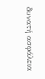δυνατή ασφάλεια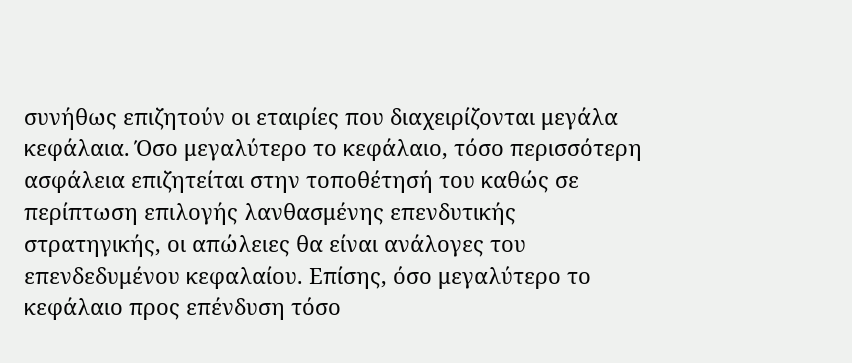συνήθως επιζητούν οι εταιρίες που διαχειρίζονται μεγάλα κεφάλαια. Όσο μεγαλύτερο το κεφάλαιο, τόσο περισσότερη ασφάλεια επιζητείται στην τοποθέτησή του καθώς σε περίπτωση επιλογής λανθασμένης επενδυτικής στρατηγικής, οι απώλειες θα είναι ανάλογες του επενδεδυμένου κεφαλαίου. Επίσης, όσο μεγαλύτερο το κεφάλαιο προς επένδυση τόσο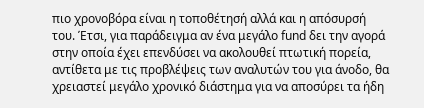πιο χρονοβόρα είναι η τοποθέτησή αλλά και η απόσυρσή του. Έτσι, για παράδειγμα αν ένα μεγάλο fund δει την αγορά στην οποία έχει επενδύσει να ακολουθεί πτωτική πορεία, αντίθετα με τις προβλέψεις των αναλυτών του για άνοδο, θα χρειαστεί μεγάλο χρονικό διάστημα για να αποσύρει τα ήδη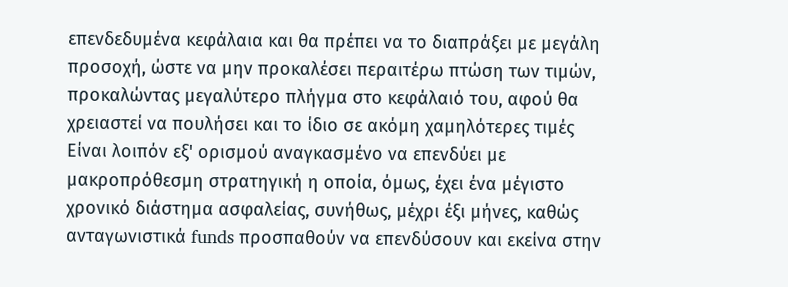επενδεδυμένα κεφάλαια και θα πρέπει να το διαπράξει με μεγάλη προσοχή, ώστε να μην προκαλέσει περαιτέρω πτώση των τιμών, προκαλώντας μεγαλύτερο πλήγμα στο κεφάλαιό του, αφού θα χρειαστεί να πουλήσει και το ίδιο σε ακόμη χαμηλότερες τιμές
Είναι λοιπόν εξ' ορισμού αναγκασμένο να επενδύει με μακροπρόθεσμη στρατηγική η οποία, όμως, έχει ένα μέγιστο χρονικό διάστημα ασφαλείας, συνήθως, μέχρι έξι μήνες, καθώς ανταγωνιστικά funds προσπαθούν να επενδύσουν και εκείνα στην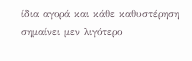ίδια αγορά και κάθε καθυστέρηση σημαίνει μεν λιγότερο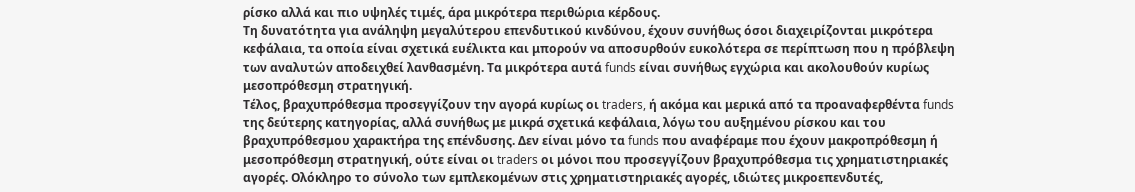ρίσκο αλλά και πιο υψηλές τιμές, άρα μικρότερα περιθώρια κέρδους.
Τη δυνατότητα για ανάληψη μεγαλύτερου επενδυτικού κινδύνου, έχουν συνήθως όσοι διαχειρίζονται μικρότερα κεφάλαια, τα οποία είναι σχετικά ευέλικτα και μπορούν να αποσυρθούν ευκολότερα σε περίπτωση που η πρόβλεψη των αναλυτών αποδειχθεί λανθασμένη. Τα μικρότερα αυτά funds είναι συνήθως εγχώρια και ακολουθούν κυρίως μεσοπρόθεσμη στρατηγική.
Τέλος, βραχυπρόθεσμα προσεγγίζουν την αγορά κυρίως οι traders, ή ακόμα και μερικά από τα προαναφερθέντα funds της δεύτερης κατηγορίας, αλλά συνήθως με μικρά σχετικά κεφάλαια, λόγω του αυξημένου ρίσκου και του βραχυπρόθεσμου χαρακτήρα της επένδυσης. Δεν είναι μόνο τα funds που αναφέραμε που έχουν μακροπρόθεσμη ή μεσοπρόθεσμη στρατηγική, ούτε είναι οι traders οι μόνοι που προσεγγίζουν βραχυπρόθεσμα τις χρηματιστηριακές αγορές. Ολόκληρο το σύνολο των εμπλεκομένων στις χρηματιστηριακές αγορές, ιδιώτες μικροεπενδυτές,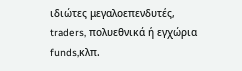ιδιώτες μεγαλοεπενδυτές, traders, πολυεθνικά ή εγχώρια funds,κλπ.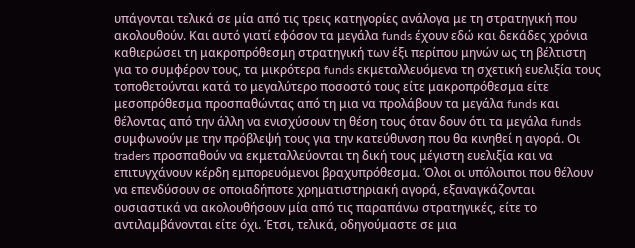υπάγονται τελικά σε μία από τις τρεις κατηγορίες ανάλογα με τη στρατηγική που ακολουθούν. Και αυτό γιατί εφόσον τα μεγάλα funds έχουν εδώ και δεκάδες χρόνια καθιερώσει τη μακροπρόθεσμη στρατηγική των έξι περίπου μηνών ως τη βέλτιστη για το συμφέρον τους, τα μικρότερα funds εκμεταλλευόμενα τη σχετική ευελιξία τους τοποθετούνται κατά το μεγαλύτερο ποσοστό τους είτε μακροπρόθεσμα είτε μεσοπρόθεσμα προσπαθώντας από τη μια να προλάβουν τα μεγάλα funds και θέλοντας από την άλλη να ενισχύσουν τη θέση τους όταν δουν ότι τα μεγάλα funds συμφωνούν με την πρόβλεψή τους για την κατεύθυνση που θα κινηθεί η αγορά. Οι traders προσπαθούν να εκμεταλλεύονται τη δική τους μέγιστη ευελιξία και να επιτυγχάνουν κέρδη εμπορευόμενοι βραχυπρόθεσμα. Όλοι οι υπόλοιποι που θέλουν να επενδύσουν σε οποιαδήποτε χρηματιστηριακή αγορά, εξαναγκάζονται ουσιαστικά να ακολουθήσουν μία από τις παραπάνω στρατηγικές, είτε το αντιλαμβάνονται είτε όχι. Έτσι, τελικά, οδηγούμαστε σε μια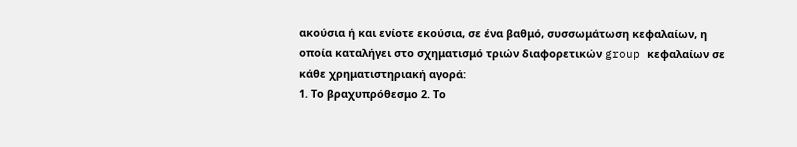ακούσια ή και ενίοτε εκούσια, σε ένα βαθμό, συσσωμάτωση κεφαλαίων, η οποία καταλήγει στο σχηματισμό τριών διαφορετικών group κεφαλαίων σε κάθε χρηματιστηριακή αγορά:
1. Το βραχυπρόθεσμο 2. Το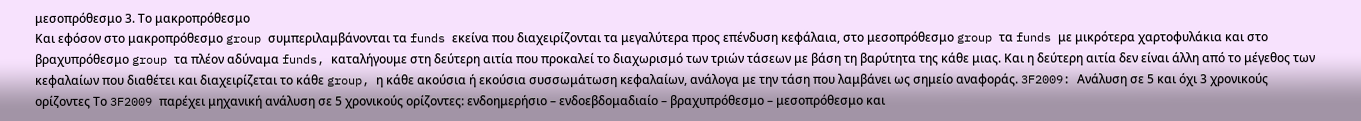μεσοπρόθεσμο 3. Το μακροπρόθεσμο
Και εφόσον στο μακροπρόθεσμο group συμπεριλαμβάνονται τα funds εκείνα που διαχειρίζονται τα μεγαλύτερα προς επένδυση κεφάλαια, στο μεσοπρόθεσμο group τα funds με μικρότερα χαρτοφυλάκια και στο βραχυπρόθεσμο group τα πλέον αδύναμα funds, καταλήγουμε στη δεύτερη αιτία που προκαλεί το διαχωρισμό των τριών τάσεων με βάση τη βαρύτητα της κάθε μιας. Και η δεύτερη αιτία δεν είναι άλλη από το μέγεθος των κεφαλαίων που διαθέτει και διαχειρίζεται το κάθε group, η κάθε ακούσια ή εκούσια συσσωμάτωση κεφαλαίων, ανάλογα με την τάση που λαμβάνει ως σημείο αναφοράς. 3F2009: Ανάλυση σε 5 και όχι 3 χρονικούς ορίζοντες Το 3F2009 παρέχει μηχανική ανάλυση σε 5 χρονικούς ορίζοντες: ενδοημερήσιο – ενδοεβδομαδιαίο – βραχυπρόθεσμο – μεσοπρόθεσμο και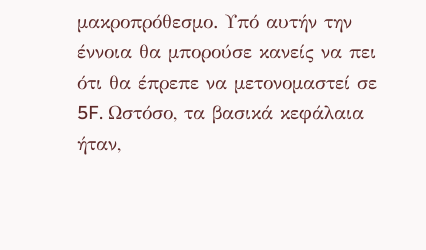μακροπρόθεσμο. Υπό αυτήν την έννοια θα μπορούσε κανείς να πει ότι θα έπρεπε να μετονομαστεί σε 5F. Ωστόσο, τα βασικά κεφάλαια ήταν,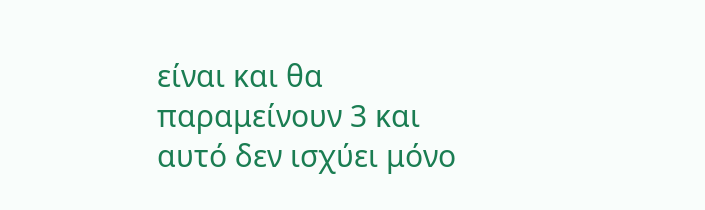είναι και θα παραμείνουν 3 και αυτό δεν ισχύει μόνο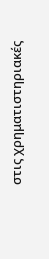στις χρηματιστηριακές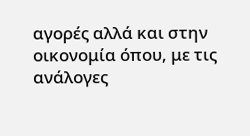αγορές αλλά και στην οικονομία όπου, με τις ανάλογες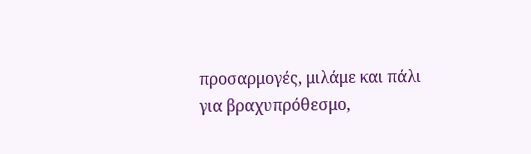προσαρμογές, μιλάμε και πάλι για βραχυπρόθεσμο,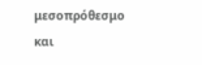μεσοπρόθεσμο και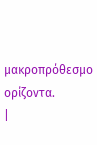μακροπρόθεσμο ορίζοντα.
|